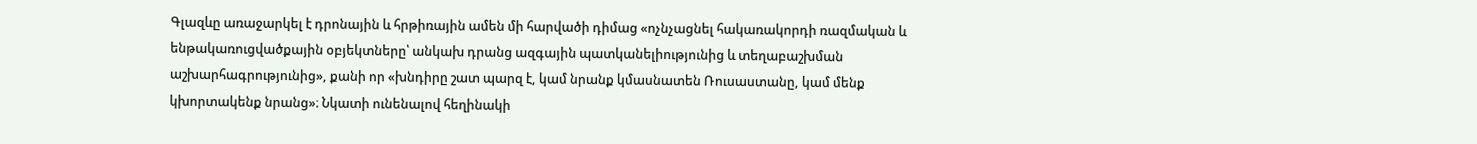Գլազևը առաջարկել է դրոնային և հրթիռային ամեն մի հարվածի դիմաց «ոչնչացնել հակառակորդի ռազմական և ենթակառուցվածքային օբյեկտները՝ անկախ դրանց ազգային պատկանելիությունից և տեղաբաշխման աշխարհագրությունից», քանի որ «խնդիրը շատ պարզ է, կամ նրանք կմասնատեն Ռուսաստանը, կամ մենք կխորտակենք նրանց»։ Նկատի ունենալով հեղինակի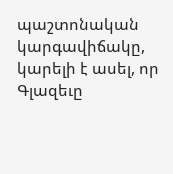պաշտոնական կարգավիճակը, կարելի է ասել, որ Գլազեւը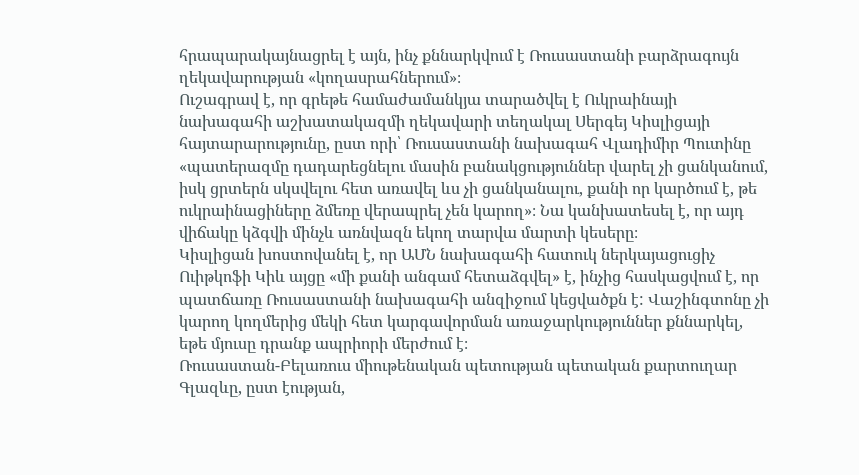հրապարակայնացրել է այն, ինչ քննարկվում է Ռուսաստանի բարձրագույն ղեկավարության «կողասրահներում»։
Ուշագրավ է, որ գրեթե համաժամանկյա տարածվել է Ուկրաինայի նախագահի աշխատակազմի ղեկավարի տեղակալ Սերգեյ Կիսլիցայի հայտարարությունը, ըստ որի՝ Ռուսաստանի նախագահ Վլադիմիր Պուտինը «պատերազմը դադարեցնելու մասին բանակցություններ վարել չի ցանկանում, իսկ ցրտերն սկսվելու հետ առավել ևս չի ցանկանալու, քանի որ կարծում է, թե ուկրաինացիները ձմեռը վերապրել չեն կարող»։ Նա կանխատեսել է, որ այդ վիճակը կձգվի մինչև առնվազն եկող տարվա մարտի կեսերը։
Կիսլիցան խոստովանել է, որ ԱՄՆ նախագահի հատուկ ներկայացուցիչ Ուիթկոֆի Կիև այցը «մի քանի անգամ հետաձգվել» է, ինչից հասկացվում է, որ պատճառը Ռուսաստանի նախագահի անզիջում կեցվածքն է: Վաշինգտոնը չի կարող կողմերից մեկի հետ կարգավորման առաջարկություններ քննարկել, եթե մյուսը դրանք ապրիորի մերժում է։
Ռուսաստան-Բելառուս միութենական պետության պետական քարտուղար Գլազևը, ըստ էության,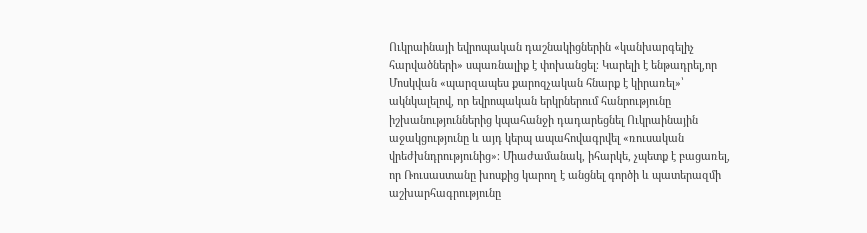Ուկրաինայի եվրոպական դաշնակիցներին «կանխարգելիչ հարվածների» սպառնալիք է փոխանցել։ Կարելի է ենթադրել,որ Մոսկվան «պարզապես քարոզչական հնարք է կիրառել»՝ ակնկալելով, որ եվրոպական երկրներում հանրությունը իշխանություններից կպահանջի դադարեցնել Ուկրաինային աջակցությունը և այդ կերպ ապահովագրվել «ռուսական վրեժխնդրությունից»։ Միաժամանակ, իհարկե, չպետք է բացառել, որ Ռուսաստանը խոսքից կարող է անցնել գործի և պատերազմի աշխարհագրությունը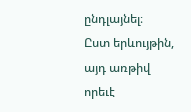ընդլայնել։
Ըստ երևույթին, այդ առթիվ որեւէ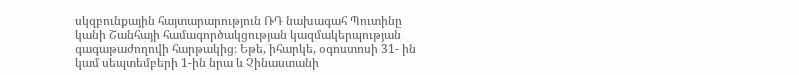սկզբունքային հայտարարություն ՌԴ նախագահ Պուտինը կանի Շանհայի համագործակցության կազմակերպության գագաթաժողովի հարթակից։ Եթե, իհարկե, օգոստոսի 31- ին կամ սեպտեմբերի 1-ին նրա և Չինաստանի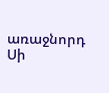առաջնորդ Սի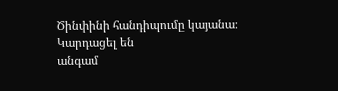Ծինփինի հանդիպումը կայանա։
Կարդացել են
անգամ